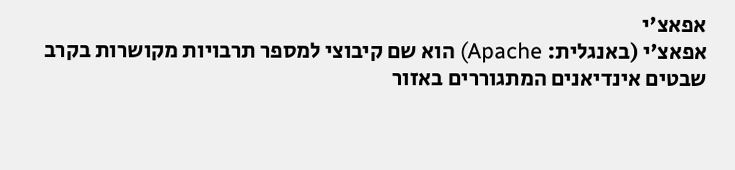אפאצ'י
אפאצ'י (באנגלית: Apache) הוא שם קיבוצי למספר תרבויות מקושרות בקרב שבטים אינדיאנים המתגוררים באזור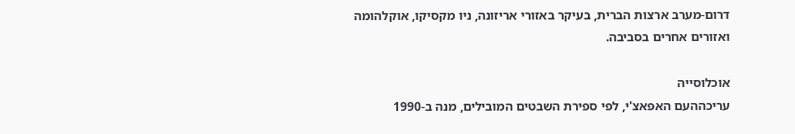דרום-מערב ארצות הברית, בעיקר באזורי אריזונה, ניו מקסיקו, אוקלהומה ואזורים אחרים בסביבה.

אוכלוסייה
עריכההעם האפאצ'י, לפי ספירת השבטים המובילים, מנה ב-1990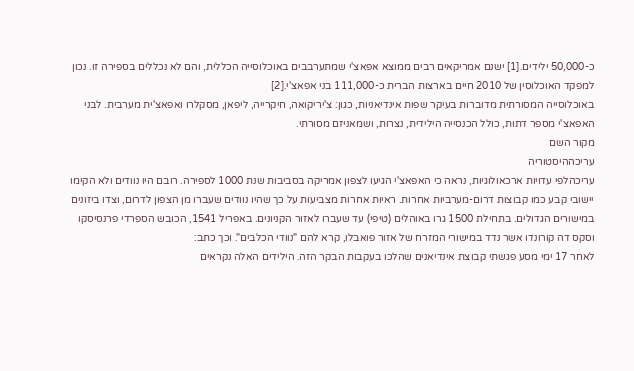כ-50,000 ילידים.[1] ישנם אמריקאים רבים ממוצא אפאצ'י שמתערבבים באוכלוסייה הכללית, והם לא נכללים בספירה זו. נכון למפקד האוכלוסין של 2010 חיים בארצות הברית כ-111,000 בני אפאצ'י.[2]
באוכלוסייה המסורתית מדוברות בעיקר שפות אינדיאניות, כגון: צ'יריקואה, חיקרייה, ליפאן, מסקלרו ואפאצ'ית מערבית. לבני האפאצ'י מספר דתות, כולל הכנסייה הילידית, נצרות, ושמאניזם מסורתי.
מקור השם
עריכההיסטוריה
עריכהלפי עדויות ארכאולוגיות, נראה כי האפאצ'י הגיעו לצפון אמריקה בסביבות שנת 1000 לספירה. רובם היו נוודים ולא הקימו יישובי קבע כמו קבוצות דרום-מערביות אחרות. ראיות אחרות מצביעות על כך שהיו נוודים שעברו מן הצפון לדרום, וצדו ביזונים במישורים הגדולים. בתחילת 1500 גרו באוהלים (טיפי) עד שעברו לאזור הקניונים. באפריל 1541, הכובש הספרדי פרנסיסקו וסקס דה קורונדו אשר נדד במישורי המזרח של אזור פואבלו, קרא להם "נוודי הכלבים". וכך כתב:
לאחר 17 ימי מסע פגשתי קבוצת אינדיאנים שהלכו בעקבות הבקר הזה. הילידים האלה נקראים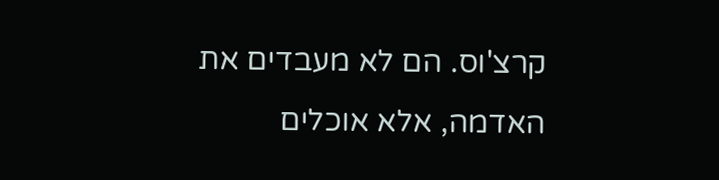קרצ'וס. הם לא מעבדים את האדמה, אלא אוכלים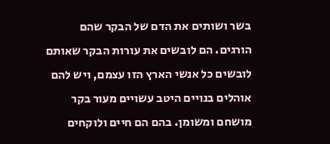בשר ושותים את הדם של הבקר שהם הורגים. הם לובשים את עורות הבקר שאותם לובשים כל אנשי הארץ הזו עצמם, ויש להם אוהלים בנויים היטב עשויים מעור בקר מושחם ומשומן. בהם הם חיים ולוקחים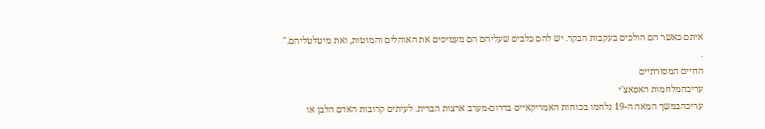איתם כאשר הם הולכים בעקבות הבקר. יש להם כלבים שעליהם הם מעמיסים את האוהלים והמוטות, ואת מיטלטליהם."
.
החיים המסורתיים
עריכהמלחמות האפאצ'י
עריכהבמשך המאה ה-19 נלחמו בכוחות האמריקאיים בדרום-מערב ארצות הברית. לעיתים קרובות האדם הלבן או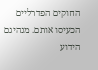החוקים הפדרליים הכעיסו אותם. מנהיגם הידוע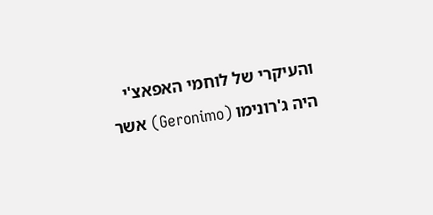והעיקרי של לוחמי האפאצ'י היה ג'רונימו (Geronimo) אשר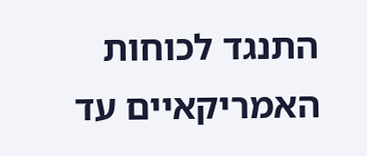התנגד לכוחות האמריקאיים עד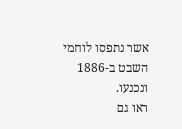אשר נתפסו לוחמי השבט ב-1886 ונכנעו.
ראו גם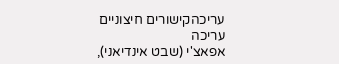עריכהקישורים חיצוניים
עריכה
אפאצ'י (שבט אינדיאני),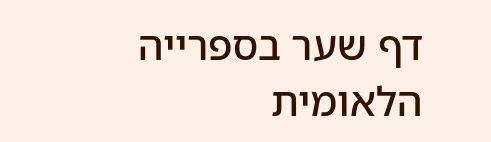דף שער בספרייה הלאומית